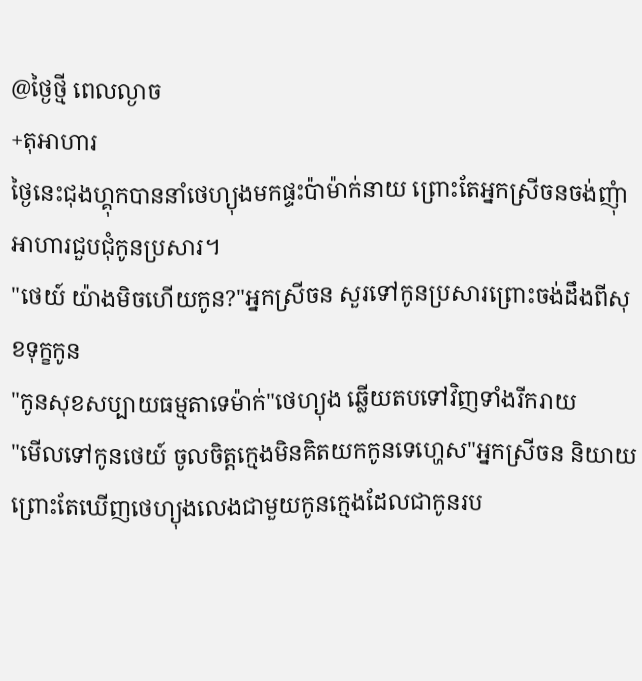@ថ្ងៃថ្មី ពេលល្ងាច
+តុអាហារ
ថ្ងៃនេះជុងហ្គុកបាននាំថេហ្យុងមកផ្ទះប៉ាម៉ាក់នាយ ព្រោះតែអ្នកស្រីចនចង់ញុំាអាហារជួបជុំកូនប្រសារ។
"ថេយ៍ យ៉ាងមិចហើយកូន?"អ្នកស្រីចន សួរទៅកូនប្រសារព្រោះចង់ដឹងពីសុខទុក្ខកូន
"កូនសុខសប្បាយធម្មតាទេម៉ាក់"ថេហ្យុង ឆ្លើយតបទៅវិញទាំងរីករាយ
"មើលទៅកូនថេយ៍ ចូលចិត្តក្មេងមិនគិតយកកូនទេហ្ហេស"អ្នកស្រីចន និយាយព្រោះតែឃើញថេហ្យុងលេងជាមួយកូនក្មេងដែលជាកូនរប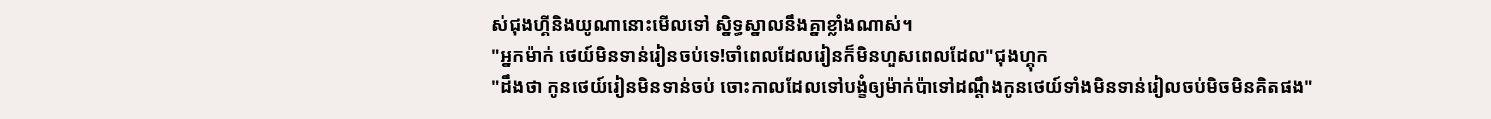ស់ជុងហ្គីនិងយូណានោះមើលទៅ ស្និទ្ធស្នាលនឹងគ្នាខ្លាំងណាស់។
"អ្នកម៉ាក់ ថេយ៍មិនទាន់រៀនចប់ទេ!ចាំពេលដែលរៀនក៏មិនហួសពេលដែល"ជុងហ្គុក
"ដឹងថា កូនថេយ៍រៀនមិនទាន់ចប់ ចោះកាលដែលទៅបង្ខំឲ្យម៉ាក់ប៉ាទៅដណ្ដឹងកូនថេយ៍ទាំងមិនទាន់រៀលចប់មិចមិនគិតផង"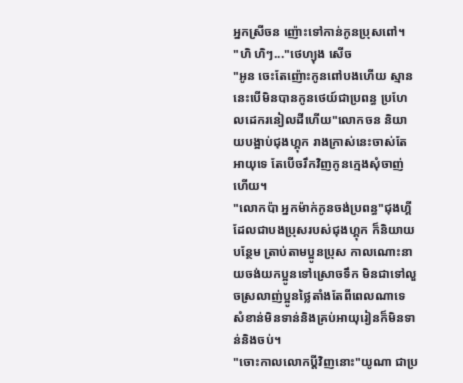អ្នកស្រីចន ញ៉ោះទៅកាន់កូនប្រុសពៅ។
"ហិ ហិៗ..."ថេហ្យុង សើច
"អូន ចេះតែញ៉ោះកូនពៅបងហើយ ស្មាននេះបើមិនបានកូនថេយ៍ជាប្រពន្ធ ប្រហែលដេករនៀលដីហើយ"លោកចន និយាយបង្អាប់ជុងហ្គុក រាងក្រាស់នេះចាស់តែអាយុទេ តែបើចរឹកវិញកូនក្មេងសុំចាញ់ហើយ។
"លោកប៉ា អ្នកម៉ាក់កូនចង់ប្រពន្ធ"ជុងហ្គី ដែលជាបងប្រុសរបស់ជុងហ្គុក ក៏និយាយបន្ថែម ត្រាប់តាមប្អូនប្រុស កាលណោះនាយចង់យកប្អូនទៅស្រោចទឹក មិនជាទៅលួចស្រលាញ់ប្អូនថ្លៃតាំងតែពីពេលណាទេ សំខាន់មិនទាន់និងគ្រប់អាយុរៀនក៏មិនទាន់និងចប់។
"ចោះកាលលោកប្តីវិញនោះ"យូណា ជាប្រ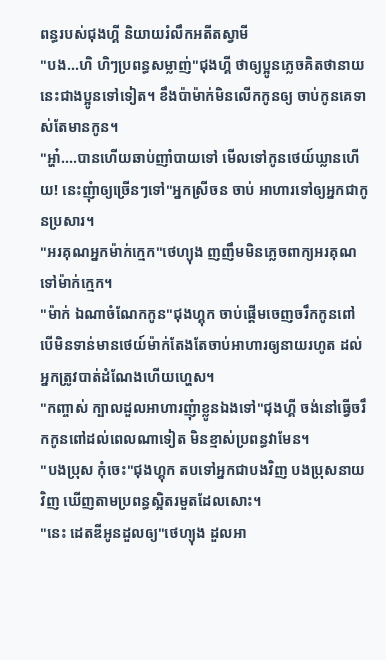ពន្ធរបស់ជុងហ្គី និយាយរំលឹកអតីតស្វាមី
"បង...ហិ ហិៗប្រពន្ធសម្លាញ់"ជុងហ្គី ថាឲ្យប្អូនភ្លេចគិតថានាយនេះជាងប្អូនទៅទៀត។ ខឹងប៉ាម៉ាក់មិនលើកកូនឲ្យ ចាប់កូនគេទាស់តែមានកូន។
"អ្ហា៎....បានហើយឆាប់ញាំបាយទៅ មើលទៅកូនថេយ៍ឃ្លានហើយ! នេះញុំាឲ្យច្រើនៗទៅ"អ្នកស្រីចន ចាប់ អាហារទៅឲ្យអ្នកជាកូនប្រសារ។
"អរគុណអ្នកម៉ាក់ក្មេក"ថេហ្យុង ញញឹមមិនភ្លេចពាក្យអរគុណទៅម៉ាក់ក្មេក។
"ម៉ាក់ ឯណាចំណែកកូន"ជុងហ្គុក ចាប់ផ្តើមចេញចរឹកកូនពៅ បើមិនទាន់មានថេយ៍ម៉ាក់តែងតែចាប់អាហារឲ្យនាយរហូត ដល់អ្នកត្រូវបាត់ដំណែងហើយហ្ហេស។
"កញ្ចាស់ ក្បាលដួលអាហារញុំាខ្លូនឯងទៅ"ជុងហ្គី ចង់នៅធ្វើចរឹកកូនពៅដល់ពេលណាទៀត មិនខ្មាស់ប្រពន្ធវាមែន។
"បងប្រុស កុំចេះ"ជុងហ្គុក តបទៅអ្នកជាបងវិញ បងប្រុសនាយវិញ ឃើញតាមប្រពន្ធស្អិតរមួតដែលសោះ។
"នេះ ដេតឌីអូនដួលឲ្យ"ថេហ្យុង ដួលអា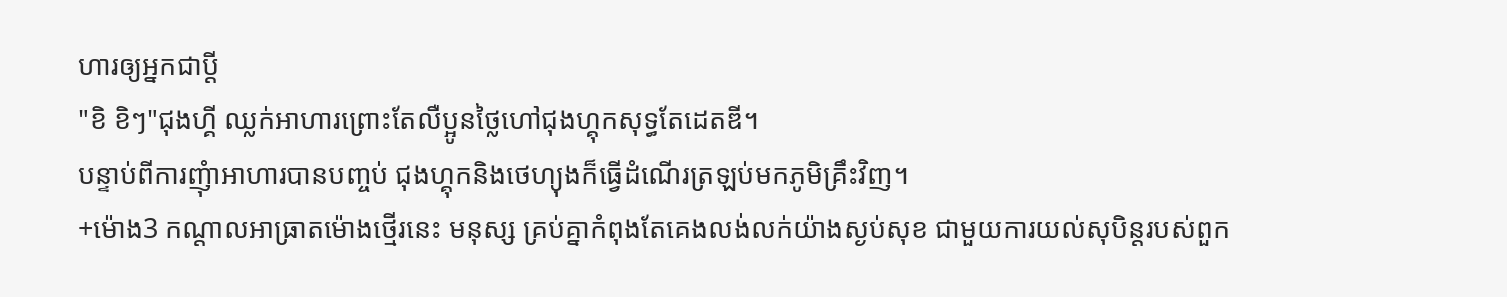ហារឲ្យអ្នកជាប្តី
"ខិ ខិៗ"ជុងហ្គី ឈ្លក់អាហារព្រោះតែលឺប្អូនថ្លៃហៅជុងហ្គុកសុទ្ធតែដេតឌី។
បន្ទាប់ពីការញុំាអាហារបានបញ្ចប់ ជុងហ្គុកនិងថេហ្យុងក៏ធ្វើដំណើរត្រឡប់មកភូមិគ្រឹះវិញ។
+ម៉ោង3 កណ្តាលអាធ្រាតម៉ោងថ្មើរនេះ មនុស្ស គ្រប់គ្នាកំពុងតែគេងលង់លក់យ៉ាងស្ងប់សុខ ជាមួយការយល់សុបិន្តរបស់ពួក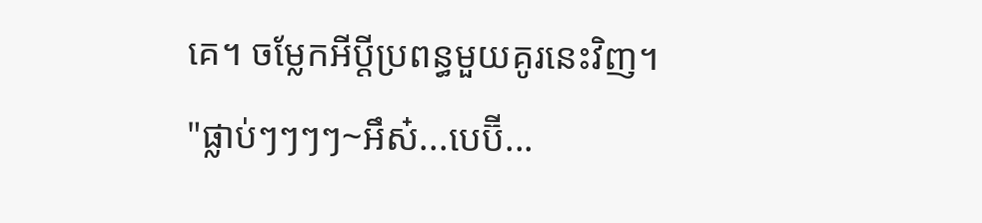គេ។ ចម្លែកអីប្តីប្រពន្ធមួយគូរនេះវិញ។
"ផ្លាប់ៗៗៗៗ~អឹស៎...បេប៊ី...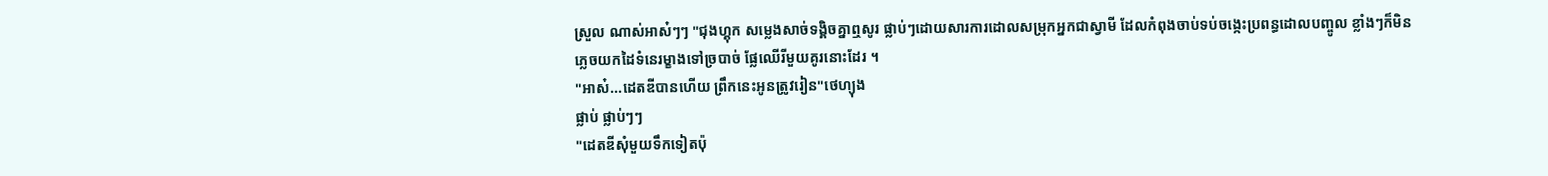ស្រួល ណាស់អាស៎ៗៗ "ជុងហ្គុក សម្លេងសាច់ទង្គិចគ្នាឮសូរ ផ្លាប់ៗដោយសារការដោលសម្រុកអ្នកជាស្វាមី ដែលកំពុងចាប់ទប់ចង្កេះប្រពន្ធដោលបញ្ចូល ខ្លាំងៗក៏មិនភ្លេចយកដៃទំនេរម្ខាងទៅច្របាច់ ផ្លែឈើរីមួយគូរនោះដែរ ។
"អាស៎...ដេតឌីបានហើយ ព្រឹកនេះអូនត្រូវរៀន"ថេហ្យុង
ផ្លាប់ ផ្លាប់ៗៗ
"ដេតឌីសុំមួយទឹកទៀតប៉ុ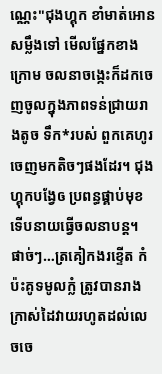ណ្ណេះ"ជុងហ្គុក ខាំមាត់អោនសម្លឹងទៅ មើលផ្នែកខាងក្រោម ចលនាចង្កេះក៏ដកចេញចូលក្នុងភាពទន់ជ្រាយរាងតូច ទឹក*របស់ ពួកគេហូរចេញមកតិចៗផងដែរ។ ជុងហ្គុកបង្វែឲ ប្រពន្ធផ្គាប់មុខ ទើបនាយធ្វើចលនាបន្ត។
ផាច់ៗ…ត្រគៀកងរខ្ទើត កំប៉ះគូទមូលក្លំ ត្រូវបានរាងក្រាស់ដៃវាយរហូតដល់លេចចេ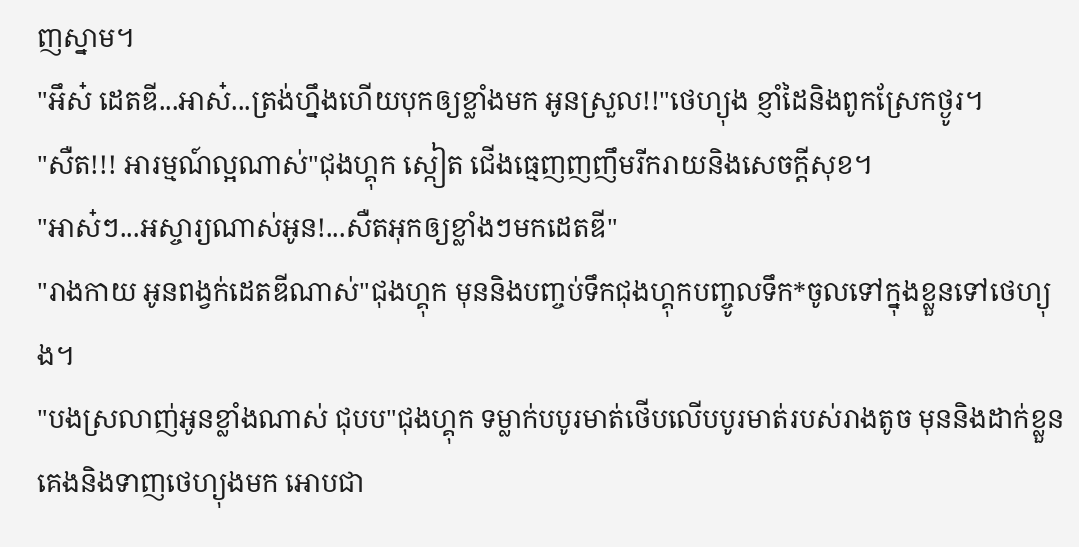ញស្នាម។
"អឹស៎ ដេតឌី...អាស៎...ត្រង់ហ្នឹងហើយបុកឲ្យខ្លាំងមក អូនស្រួល!!"ថេហ្យុង ខ្ញាំដៃនិងពូកស្រែកថ្ងូរ។
"សឺត!!! អារម្មណ៍ល្អណាស់"ជុងហ្គុក ស្កៀត ជើងធ្មេញញញឹមរីករាយនិងសេចក្តីសុខ។
"អាស៎ៗ...អស្ចារ្យណាស់អូន!...សឺតអុកឲ្យខ្លាំងៗមកដេតឌី"
"រាងកាយ អូនពង្វក់ដេតឌីណាស់"ជុងហ្គុក មុននិងបញ្ចប់ទឹកជុងហ្គុកបញ្ចូលទឹក*ចូលទៅក្នុងខ្លួនទៅថេហ្យុង។
"បងស្រលាញ់អូនខ្លាំងណាស់ ជុបប"ជុងហ្គុក ទម្លាក់បបូរមាត់ថើបលើបបូរមាត់របស់រាងតូច មុននិងដាក់ខ្លួនគេងនិងទាញថេហ្យុងមក អោបជា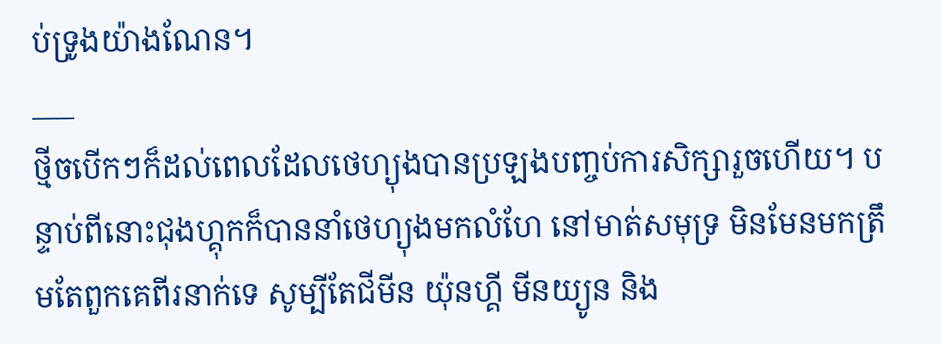ប់ទ្រូងយ៉ាងណែន។
___
ថ្មីចបើកៗក៏ដល់ពេលដែលថេហ្យុងបានប្រឡងបញ្ចប់ការសិក្សារួចហើយ។ បន្ទាប់ពីនោះជុងហ្គុកក៏បាននាំថេហ្យុងមកលំហែ នៅមាត់សមុទ្រ មិនមែនមកត្រឹមតែពួកគេពីរនាក់ទេ សូម្បីតែជីមីន យ៉ុនហ្គី មីនយ្យូន និង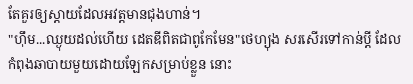តែគួរឲ្យស្តាយដែលអវត្តមានជុងហាន់។
"ហ៊ឹម...ឈ្ងុយដល់ហើយ ដេតឌីពិតជាពូកែមែន"ថេហ្យុង សរសើរទៅកាន់ប្តី ដែលកំពុងឆាបាយមួយដោយឡែកសម្រាប់ខ្លួន នោះ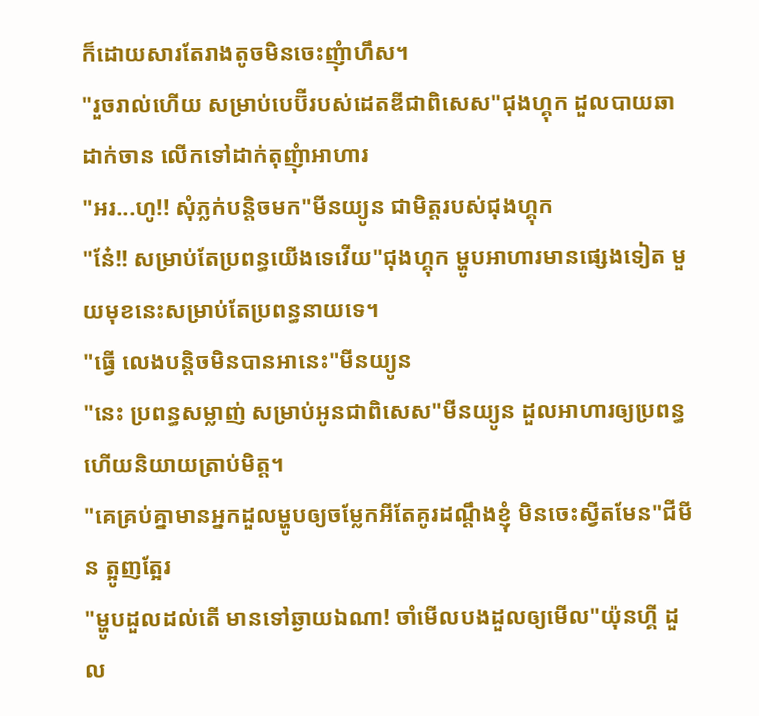ក៏ដោយសារតែរាងតូចមិនចេះញុំាហឹស។
"រួចរាល់ហើយ សម្រាប់បេប៊ីរបស់ដេតឌីជាពិសេស"ជុងហ្គុក ដួលបាយឆាដាក់ចាន លើកទៅដាក់តុញុំាអាហារ
"អរ...ហូ!! សុំភ្លក់បន្តិចមក"មីនយ្យូន ជាមិត្តរបស់ជុងហ្គុក
"នែ៎!! សម្រាប់តែប្រពន្ធយើងទេវើយ"ជុងហ្គុក ម្ហូបអាហារមានផ្សេងទៀត មួយមុខនេះសម្រាប់តែប្រពន្ធនាយទេ។
"ធ្វើ លេងបន្តិចមិនបានអានេះ"មីនយ្យូន
"នេះ ប្រពន្ធសម្លាញ់ សម្រាប់អូនជាពិសេស"មីនយ្យូន ដួលអាហារឲ្យប្រពន្ធ ហើយនិយាយត្រាប់មិត្ត។
"គេគ្រប់គ្នាមានអ្នកដួលម្ហូបឲ្យចម្លែកអីតែគូរដណ្តឹងខ្ញុំ មិនចេះស្វីតមែន"ជីមីន ត្អូញត្អែរ
"ម្ហូបដួលដល់តើ មានទៅឆ្ងាយឯណា! ចាំមើលបងដួលឲ្យមើល"យ៉ុនហ្គី ដួល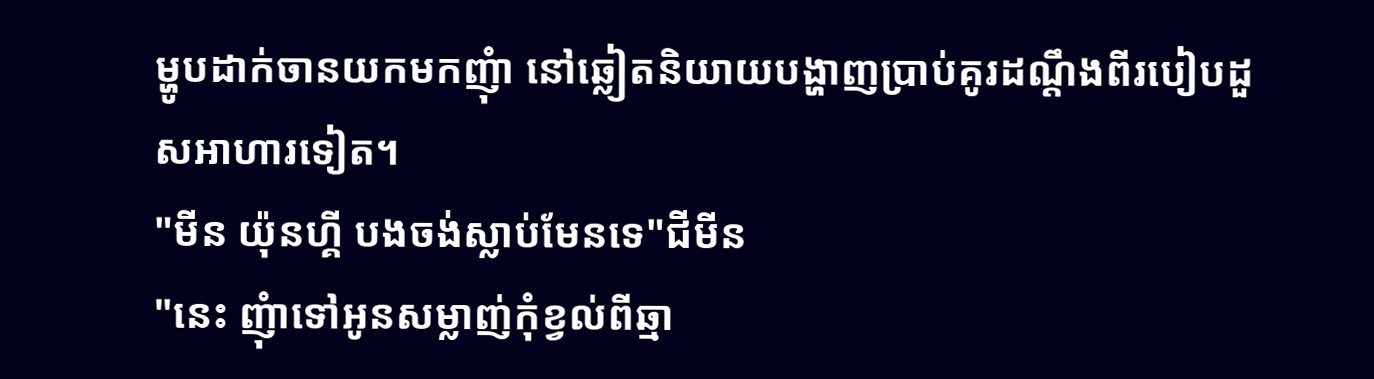ម្ហូបដាក់ចានយកមកញុំា នៅឆ្លៀតនិយាយបង្ហាញប្រាប់គូរដណ្តឹងពីរបៀបដួសអាហារទៀត។
"មីន យ៉ុនហ្គី បងចង់ស្លាប់មែនទេ"ជីមីន
"នេះ ញុំាទៅអូនសម្លាញ់កុំខ្វល់ពីឆ្មា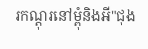រកណ្តុរនៅម្ពុំនិងអី"ជុង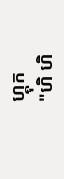ហ្គុក
"ហិ ហិ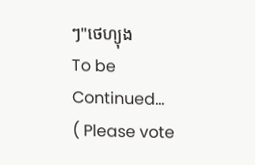ៗ"ថេហ្យុង
To be Continued...
( Please vote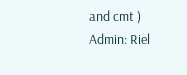and cmt )
Admin: Riel